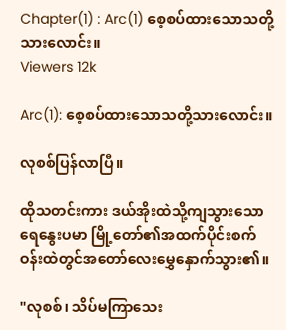Chapter(1) : Arc(1) စေ့စပ်ထားသောသတို့သားလောင်း။
Viewers 12k

Arc(1): စေ့စပ်ထားသောသတို့သားလောင်း။

လုစစ်ပြန်လာပြီ။

ထိုသတင်းကား ဒယ်အိုးထဲသို့ကျသွားသောရေနွေးပမာ မြို့တော်၏အထက်ပိုင်းစက်ဝန်းထဲတွင်အတော်လေးမွှေနှောက်သွား၏။

"လုစစ်၊ သိပ်မကြာသေး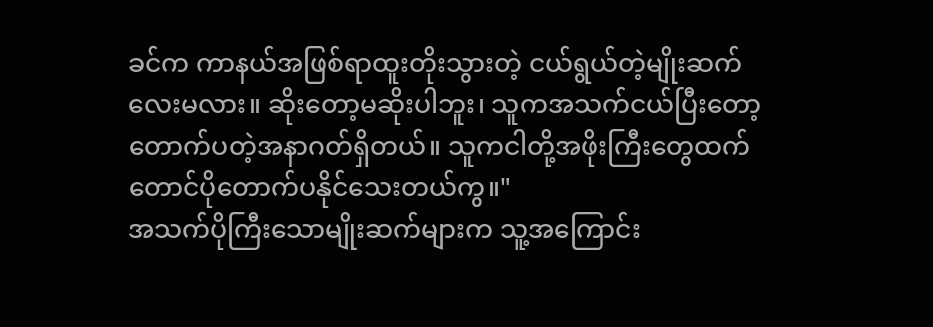ခင်က ကာနယ်အဖြစ်ရာထူးတိုးသွားတဲ့ ငယ်ရွယ်တဲ့မျိုးဆက်လေးမလား။ ဆိုးတော့မဆိုးပါဘူး၊ သူကအသက်ငယ်ပြီးတော့ တောက်ပတဲ့အနာဂတ်ရှိတယ်။ သူကငါတို့အဖိုးကြီးတွေထက်တောင်ပိုတောက်ပနိုင်သေးတယ်ကွ။"
အသက်ပိုကြီးသောမျိုးဆက်များက သူ့အကြောင်း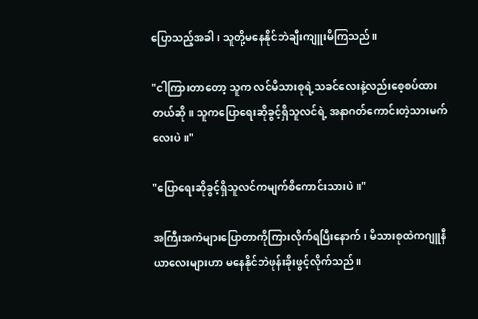ပြောသည့်အခါ၊ သူတို့မနေနိုင်ဘဲချီးကျူးမိကြသည်။

"ငါကြားတာတော့ သူက လင်မိသားစုရဲ့သခင်လေးနဲ့လည်းစေ့စပ်ထားတယ်ဆို။ သူကပြောရေးဆိုခွင့်ရှိသူလင်ရဲ့ အနာဂတ်ကောင်းတဲ့သားမက်လေးပဲ။"

"ပြောရေးဆိုခွင့်ရှိသူလင်ကမျက်စိကောင်းသားပဲ။"

အကြီးအကဲများပြောတာကိုကြားလိုက်ရပြီးနောက်၊ မိသားစုထဲကဂျူနီယာလေးများဟာ မနေနိုင်ဘဲဖုန်းခိုးဖွင့်လိုက်သည်။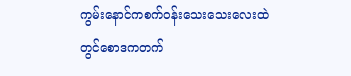ကွမ်းနောင်ကစက်ဝန်းသေးသေးလေးထဲတွင်စောဒကတက်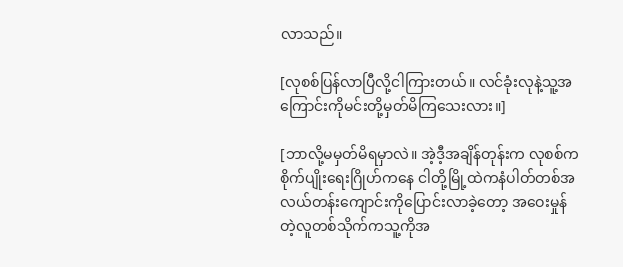လာသည်။

[လုစစ်ပြန်လာပြီလို့ငါကြားတယ်။ လင်ခုံးလုနဲ့သူ့အကြောင်းကိုမင်းတို့မှတ်မိကြသေးလား။]

[ဘာလို့မမှတ်မိရမှာလဲ။ အဲ့ဒီ့အချိန်တုန်းက လုစစ်ကစိုက်ပျိုးရေးဂြိုဟ်ကနေ ငါတို့မြို့ထဲကနံပါတ်တစ်အလယ်တန်းကျောင်းကိုပြောင်းလာခဲ့တော့ အဝေးမှုန်တဲ့လူတစ်သိုက်ကသူ့ကိုအ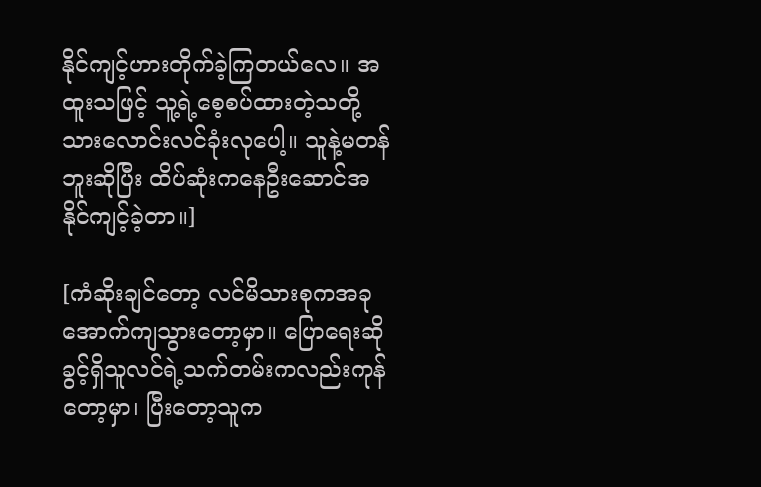နိုင်ကျင့်ဟားတိုက်ခဲ့ကြတယ်လေ။ အထူးသဖြင့် သူ့ရဲ့စေ့စပ်ထားတဲ့သတို့သားလောင်းလင်ခုံးလုပေါ့။ သူနဲ့မတန်ဘူးဆိုပြီး ထိပ်ဆုံးကနေဦးဆောင်အနိုင်ကျင့်ခဲ့တာ။]

[ကံဆိုးချင်တော့ လင်မိသားစုကအခုအောက်ကျသွားတော့မှာ။ ပြောရေးဆိုခွင့်ရှိသူလင်ရဲ့သက်တမ်းကလည်းကုန်တော့မှာ၊ ပြီးတော့သူက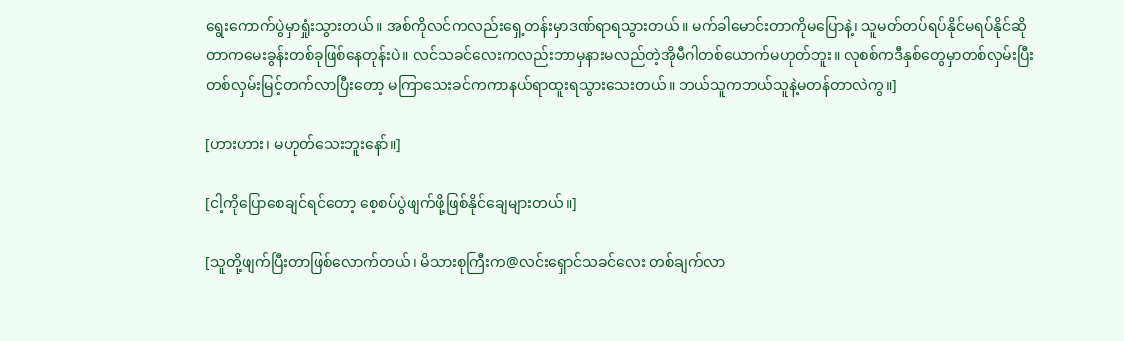ရွေးကောက်ပွဲမှာရှုံးသွားတယ်။ အစ်ကိုလင်ကလည်းရှေ့တန်းမှာဒဏ်ရာရသွားတယ်။ မက်ခါမောင်းတာကိုမပြောနဲ့၊ သူမတ်တပ်ရပ်နိုင်မရပ်နိုင်ဆိုတာကမေးခွန်းတစ်ခုဖြစ်နေတုန်းပဲ။ လင်သခင်လေးကလည်းဘာမှနားမလည်တဲ့အိုမီဂါတစ်ယောက်မဟုတ်ဘူး။ လုစစ်ကဒီနှစ်တွေမှာတစ်လှမ်းပြီးတစ်လှမ်းမြင့်တက်လာပြီးတော့ မကြာသေးခင်ကကာနယ်ရာထူးရသွားသေးတယ်။ ဘယ်သူကဘယ်သူနဲ့မတန်တာလဲကွ။]

[ဟားဟား၊ မဟုတ်သေးဘူးနော်။]

[ငါ့ကိုပြောစေချင်ရင်တော့ စေ့စပ်ပွဲဖျက်ဖို့ဖြစ်နိုင်ချေများတယ်။]

[သူတို့ဖျက်ပြီးတာဖြစ်လောက်တယ်၊ မိသားစုကြီးက@လင်းရှောင်သခင်လေး တစ်ချက်လာ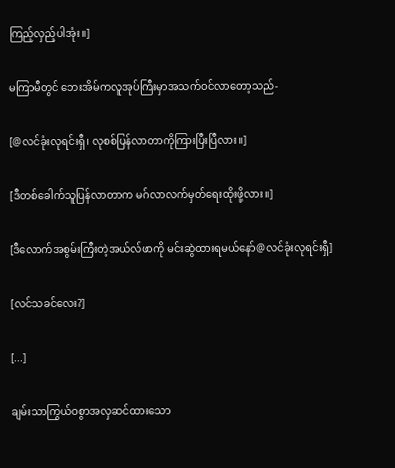ကြည့်လှည့်ပါအုံး။]

မကြာမီတွင် ဘေးအိမ်ကလူအုပ်ကြီးမှာအသက်ဝင်လာတော့သည်-

[@လင်ခုံးလုရင်းရှီ၊ လုစစ်ပြန်လာတာကိုကြားပြီးပြီလား။]

[ဒီတစ်ခေါက်သူပြန်လာတာက မဂ်လာလက်မှတ်ရေးထိုးဖို့လား။]

[ဒီလောက်အစွမ်းကြီးတဲ့အယ်လ်ဖာကို မင်းဆွဲထားရမယ်နော်@လင်ခုံးလုရင်းရှီ]

[လင်သခင်လေး?]

[...]

ချမ်းသာကြွယ်ဝစွာအလှဆင်ထားသော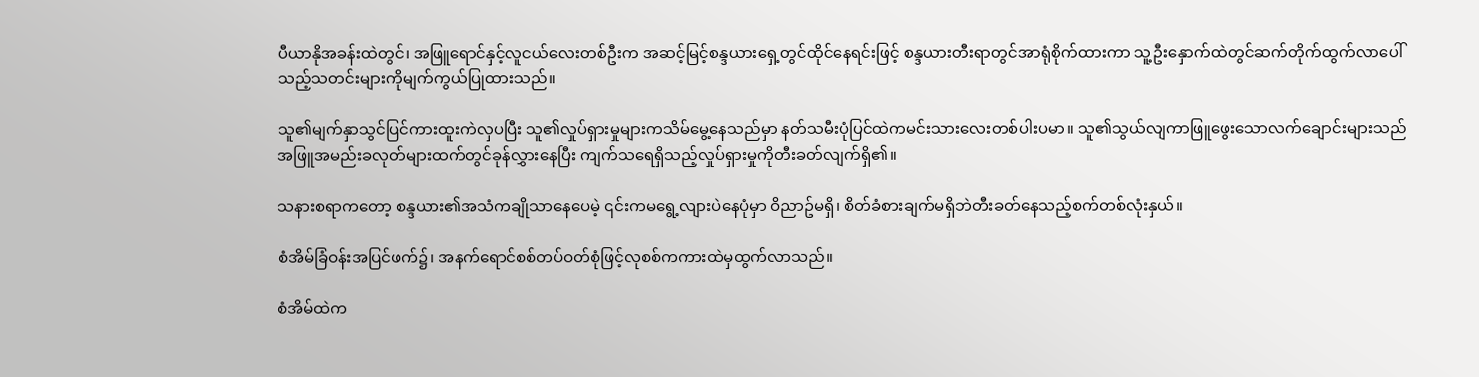ပီယာနိုအခန်းထဲတွင်၊ အဖြူရောင်နှင့်လူငယ်လေးတစ်ဦးက အဆင့်မြင့်စန္ဒယားရှေ့တွင်ထိုင်နေရင်းဖြင့် စန္ဒယားတီးရာတွင်အာရုံစိုက်ထားကာ သူ့ဦးနှောက်ထဲတွင်ဆက်တိုက်ထွက်လာပေါ်သည့်သတင်းများကိုမျက်ကွယ်ပြုထားသည်။

သူ၏မျက်နှာသွင်ပြင်ကားထူးကဲလှပပြီး သူ၏လှုပ်ရှားမှုများကသိမ်မွေ့နေသည်မှာ နတ်သမီးပုံပြင်ထဲကမင်းသားလေးတစ်ပါးပမာ။ သူ၏သွယ်လျကာဖြူဖွေးသောလက်ချောင်းများသည်အဖြူအမည်းခလုတ်များထက်တွင်ခုန်လွှားနေပြီး ကျက်သရေရှိသည့်လှုပ်ရှားမှုကိုတီးခတ်လျက်ရှိ၏။

သနားစရာကတော့ စန္ဒယား၏အသံကချိုသာနေပေမဲ့ ၎င်းကမရွေ့လျားပဲနေပုံမှာ ဝိညာဥ်မရှိ၊ စိတ်ခံစားချက်မရှိဘဲတီးခတ်နေသည့်စက်တစ်လုံးနှယ်။

စံအိမ်ခြံဝန်းအပြင်ဖက်၌၊ အနက်ရောင်စစ်တပ်ဝတ်စုံဖြင့်လုစစ်ကကားထဲမှထွက်လာသည်။

စံအိမ်ထဲက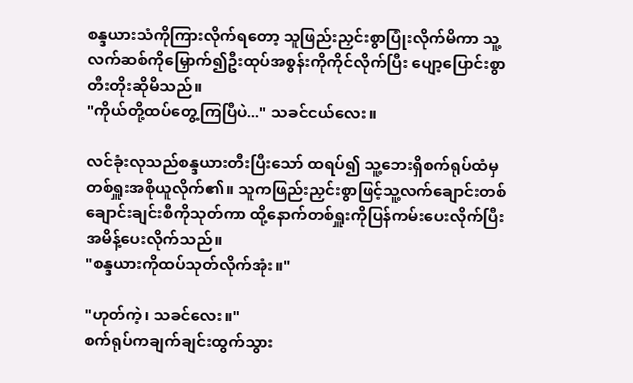စန္ဒယားသံကိုကြားလိုက်ရတော့ သူဖြည်းညှင်းစွာပြုံးလိုက်မိကာ သူ့လက်ဆစ်ကိုမြှောက်၍ဦးထုပ်အစွန်းကိုကိုင်လိုက်ပြီး ပျော့ပြောင်းစွာတီးတိုးဆိုမိသည်။
"ကိုယ်တို့ထပ်တွေ့ကြပြီပဲ..." သခင်ငယ်လေး။

လင်ခုံးလုသည်စန္ဒယားတီးပြီးသော် ထရပ်၍ သူ့ဘေးရှိစက်ရုပ်ထံမှတစ်ရှူးအစိုယူလိုက်၏။ သူကဖြည်းညှင်းစွာဖြင့်သူ့လက်ချောင်းတစ်ချောင်းချင်းစီကိုသုတ်ကာ ထို့နောက်တစ်ရှူးကိုပြန်ကမ်းပေးလိုက်ပြီး အမိန့်ပေးလိုက်သည်။
"စန္ဒယားကိုထပ်သုတ်လိုက်အုံး။"

"ဟုတ်ကဲ့၊ သခင်လေး။"
စက်ရုပ်ကချက်ချင်းထွက်သွား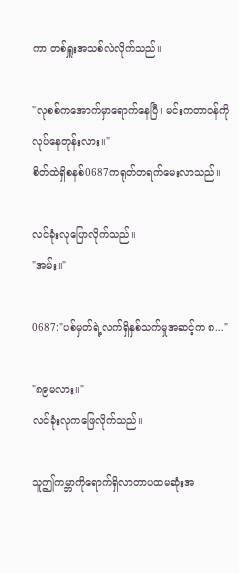ကာ တစ်ရှူးအသစ်လဲလိုက်သည်။

"လုစစ်ကအောက်မှာရောက်နေပြီ၊ မင်းကတာဝန်ကိုလုပ်နေတုန်းလား။"
စိတ်ထဲရှိစနစ်0687ကရုတ်တရက်မေးလာသည်။

လင်ခုံးလုပြောလိုက်သည်။
"အမ်း။"

0687:"ပစ်မှတ်ရဲ့လက်ရှိနှစ်သက်မှုအဆင့်က ၈..."

"၈၉မလား။"
လင်ခုံးလုကဖြေလိုက်သည်။

သူဤကမ္ဘာကိုရောက်ရှိလာတာပထမဆုံးအ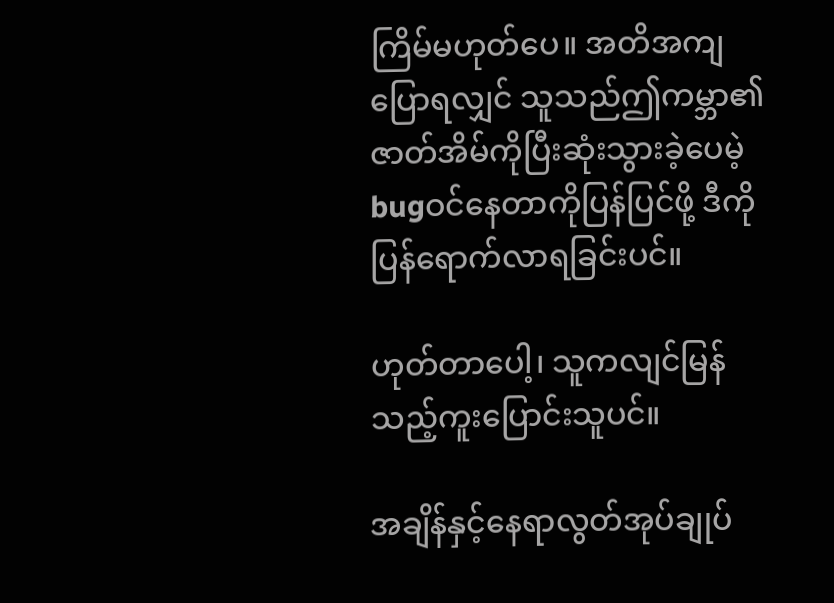ကြိမ်မဟုတ်ပေ။ အတိအကျပြောရလျှင် သူသည်ဤကမ္ဘာ၏ဇာတ်အိမ်ကိုပြီးဆုံးသွားခဲ့ပေမဲ့ bugဝင်နေတာကိုပြန်ပြင်ဖို့ ဒီကိုပြန်ရောက်လာရခြင်းပင်။

ဟုတ်တာပေါ့၊ သူကလျင်မြန်သည့်ကူးပြောင်းသူပင်။

အချိန်နှင့်နေရာလွတ်အုပ်ချုပ်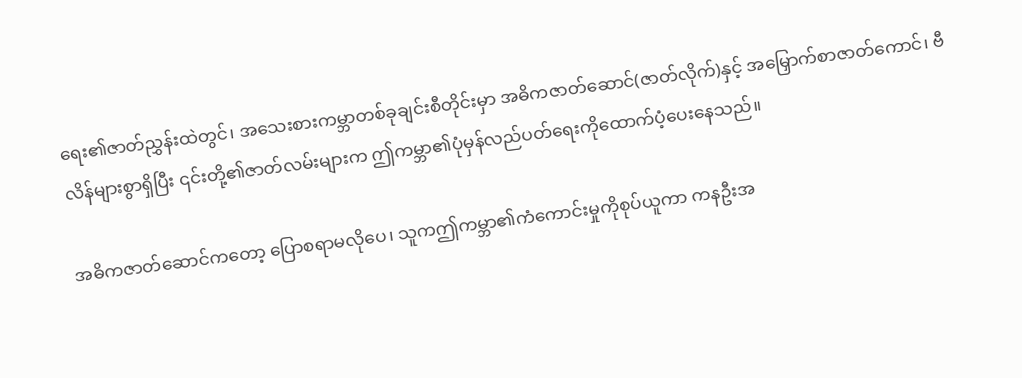ရေး၏ဇာတ်ညွှန်းထဲတွင်၊ အသေးစားကမ္ဘာတစ်ခုချင်းစီတိုင်းမှာ အဓိကဇာတ်ဆောင်(ဇာတ်လိုက်)နှင့် အမြှောက်စာဇာတ်ကောင်၊ ဗီလိန်များစွာရှိပြီး ၎င်းတို့၏ဇာတ်လမ်းများက ဤကမ္ဘာ၏ပုံမှန်လည်ပတ်ရေးကိုထောက်ပံ့ပေးနေသည်။

အဓိကဇာတ်ဆောင်ကတော့ ပြောစရာမလိုပေ၊ သူကဤကမ္ဘာ၏ကံကောင်းမှုကိုစုပ်ယူကာ ကနဦးအ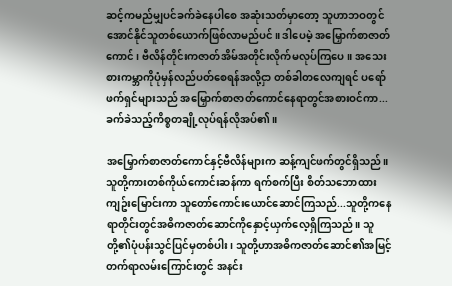ဆင့်ကမည်မျှပင်ခက်ခဲနေပါစေ အဆုံးသတ်မှာတော့ သူဟာဘဝတွင်အောင်နိုင်သူတစ်ယောက်ဖြစ်လာမည်ပင်။ ဒါပေမဲ့ အမြှောက်စာဇာတ်ကောင်၊ ဗီလိန်တိုင်းကဇာတ်အိမ်အတိုင်းလိုက်မလုပ်ကြပေ။ အသေးစားကမ္ဘာကိုပုံမှန်လည်ပတ်စေရန်အလို့ငှာ တစ်ခါတလေကျရင် ပရော်ဖက်ရှင်များသည် အမြှောက်စာဇာတ်ကောင်နေရာတွင်အစားဝင်ကာ...ခက်ခဲသည့်ကိစ္စတချို့လုပ်ရန်လိုအပ်၏။

အမြှောက်စာဇာတ်ကောင်နှင့်ဗီလိန်များက ဆန့်ကျင်ဖက်တွင်ရှိသည်။ သူတို့ကားတစ်ကိုယ်ကောင်းဆန်ကာ ရက်စက်ပြီး စိတ်သဘောထားကျဥ်းမြောင်းကာ သူတော်ကောင်းယောင်ဆောင်ကြသည်...သူတို့ကနေရာတိုင်းတွင်အဓိကဇာတ်ဆောင်ကိုနှောင့်ယှက်လေ့ရှိကြသည်။ သူတို့၏ပုံပန်းသွင်ပြင်မှတစ်ပါး၊ သူတို့ဟာအဓိကဇာတ်ဆောင်၏အမြင့်တက်ရာလမ်းကြောင်းတွင် အနင်း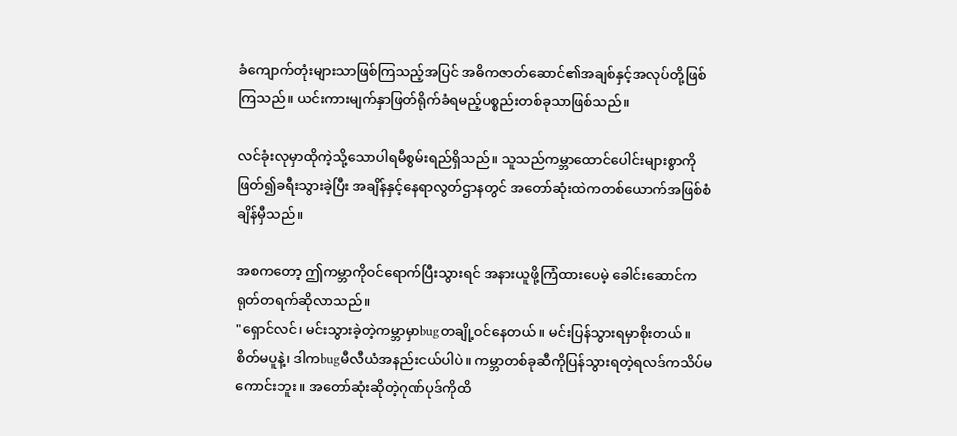ခံကျောက်တုံးများသာဖြစ်ကြသည့်အပြင် အဓိကဇာတ်ဆောင်၏အချစ်နှင့်အလုပ်တို့ဖြစ်ကြသည်။ ယင်းကားမျက်နှာဖြတ်ရိုက်ခံရမည့်ပစ္စည်းတစ်ခုသာဖြစ်သည်။

လင်ခုံးလုမှာထိုကဲ့သို့သောပါရမီစွမ်းရည်ရှိသည်။ သူသည်ကမ္ဘာထောင်ပေါင်းများစွာကိုဖြတ်၍ခရီးသွားခဲ့ပြီး အချိန်နှင့်နေရာလွတ်ဌာနတွင် အတော်ဆုံးထဲကတစ်ယောက်အဖြစ်စံချိန်မှီသည်။

အစကတော့ ဤကမ္ဘာကိုဝင်ရောက်ပြီးသွားရင် အနားယူဖို့ကြံထားပေမဲ့ ခေါင်းဆောင်ကရုတ်တရက်ဆိုလာသည်။
"ရှောင်လင်၊ မင်းသွားခဲ့တဲ့ကမ္ဘာမှာbugတချို့ဝင်နေတယ်။ မင်းပြန်သွားရမှာစိုးတယ်။ စိတ်မပူနဲ့၊ ဒါကbugမီလီယံအနည်းငယ်ပါပဲ။ ကမ္ဘာတစ်ခုဆီကိုပြန်သွားရတဲ့ရလဒ်ကသိပ်မကောင်းဘူး။ အတော်ဆုံးဆိုတဲ့ဂုဏ်ပုဒ်ကိုထိ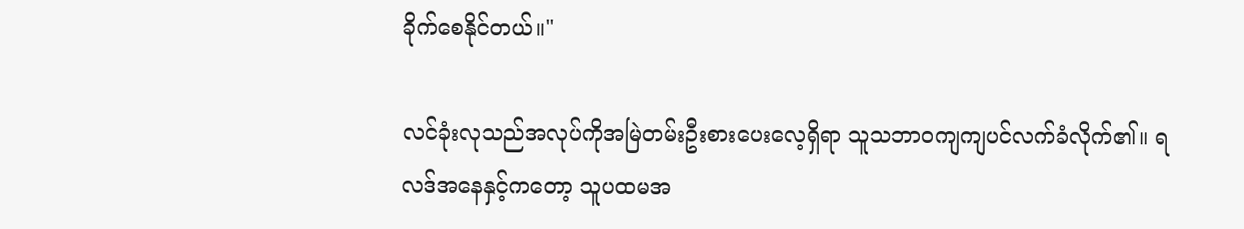ခိုက်စေနိုင်တယ်။"

လင်ခုံးလုသည်အလုပ်ကိုအမြဲတမ်းဦးစားပေးလေ့ရှိရာ သူသဘာဝကျကျပင်လက်ခံလိုက်၏။ ရလဒ်အနေနှင့်ကတော့ သူပထမအ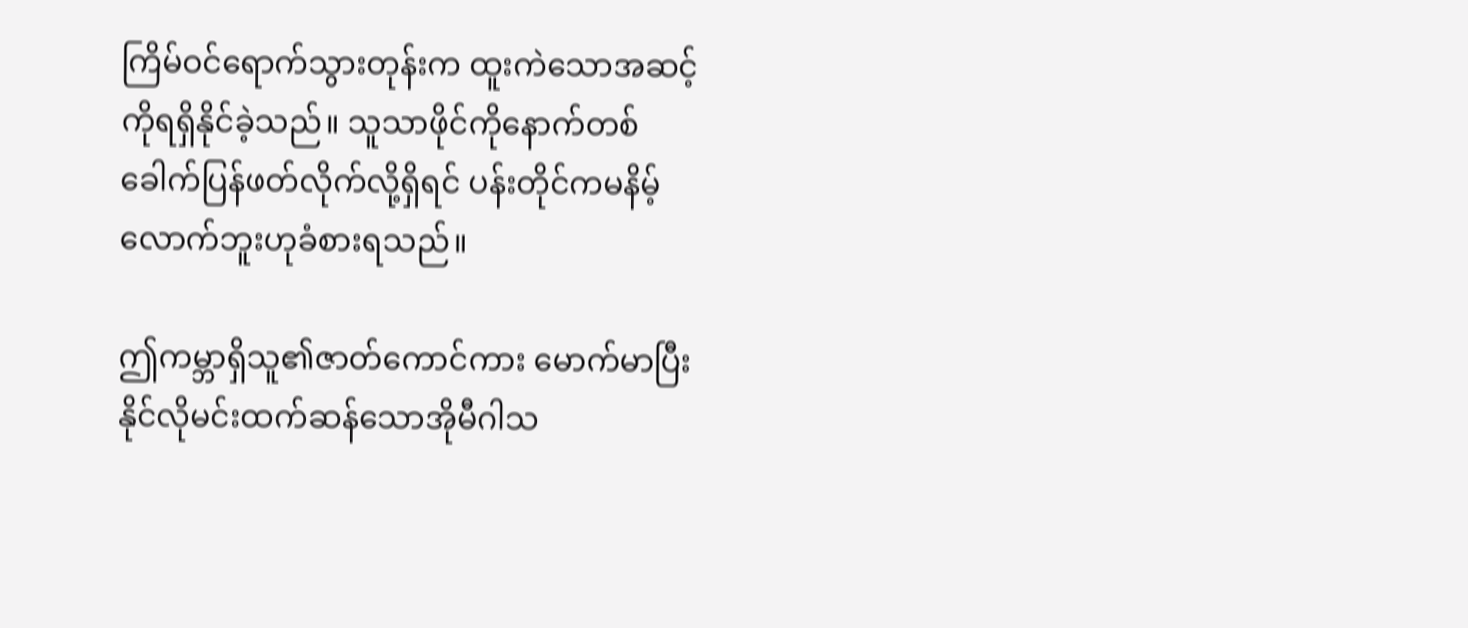ကြိမ်ဝင်ရောက်သွားတုန်းက ထူးကဲသောအဆင့်ကိုရရှိနိုင်ခဲ့သည်။ သူသာဖိုင်ကိုနောက်တစ်ခေါက်ပြန်ဖတ်လိုက်လို့ရှိရင် ပန်းတိုင်ကမနိမ့်လောက်ဘူးဟုခံစားရသည်။

ဤကမ္ဘာရှိသူ၏ဇာတ်ကောင်ကား မောက်မာပြီးနိုင်လိုမင်းထက်ဆန်သောအိုမီဂါသ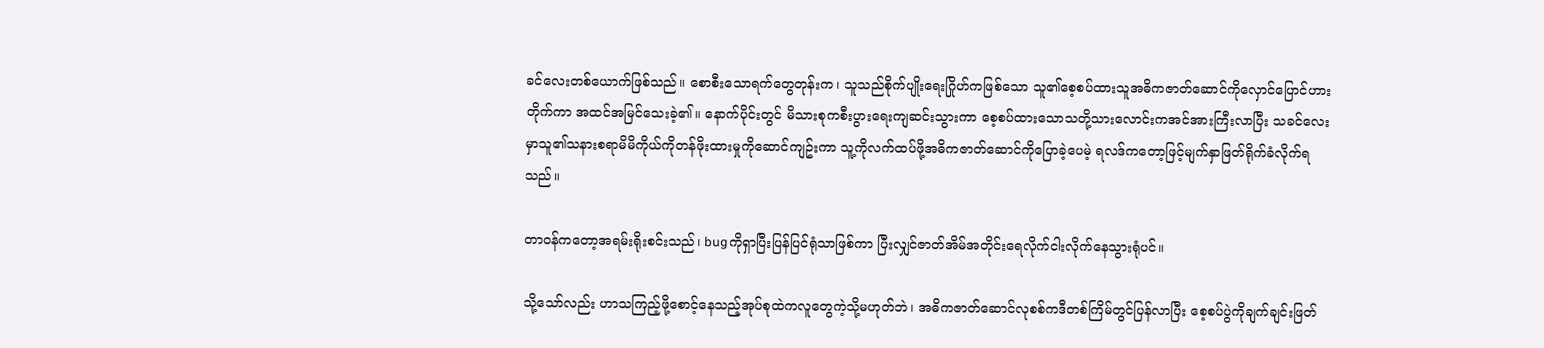ခင်လေးတစ်ယောက်ဖြစ်သည်။ စောစီးသောရက်တွေတုန်းက၊ သူသည်စိုက်ပျိုးရေးဂြိုဟ်ကဖြစ်သော သူ၏စေ့စပ်ထားသူအဓိကဇာတ်ဆောင်ကိုလှောင်ပြောင်ဟားတိုက်ကာ အထင်အမြင်သေးခဲ့၏။ နောက်ပိုင်းတွင် မိသားစုကစီးပွားရေးကျဆင်းသွားကာ စေ့စပ်ထားသောသတို့သားလောင်းကအင်အားကြီးလာပြီး သခင်လေးမှာသူ၏သနားစရာမိမိကိုယ်ကိုတန်ဖိုးထားမှုကိုဆောင်ကျဥ်းကာ သူ့ကိုလက်ထပ်ဖို့အဓိကဇာတ်ဆောင်ကိုပြောခဲ့ပေမဲ့ ရလဒ်ကတော့ဖြင့်မျက်နှာဖြတ်ရိုက်ခံလိုက်ရသည်။

တာဝန်ကတော့အရမ်းရိုးစင်းသည်၊ bugကိုရှာပြီးပြန်ပြင်ရုံသာဖြစ်ကာ ပြီးလျှင်ဇာတ်အိမ်အတိုင်းရေလိုက်ငါးလိုက်နေသွားရုံပင်။

သို့သော်လည်း ဟာသကြည့်ဖို့စောင့်နေသည့်အုပ်စုထဲကလူတွေကဲ့သို့မဟုတ်ဘဲ၊ အဓိကဇာတ်ဆောင်လုစစ်ကဒီတစ်ကြိမ်တွင်ပြန်လာပြီး စေ့စပ်ပွဲကိုချက်ချင်းဖြတ်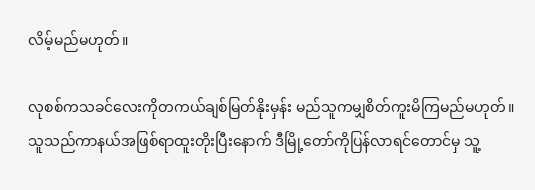လိမ့်မည်မဟုတ်။

လုစစ်ကသခင်လေးကိုတကယ်ချစ်မြတ်နိုးမှန်း မည်သူကမျှစိတ်ကူးမိကြမည်မဟုတ်။ သူသည်ကာနယ်အဖြစ်ရာထူးတိုးပြီးနောက် ဒီမြို့တော်ကိုပြန်လာရင်တောင်မှ သူ့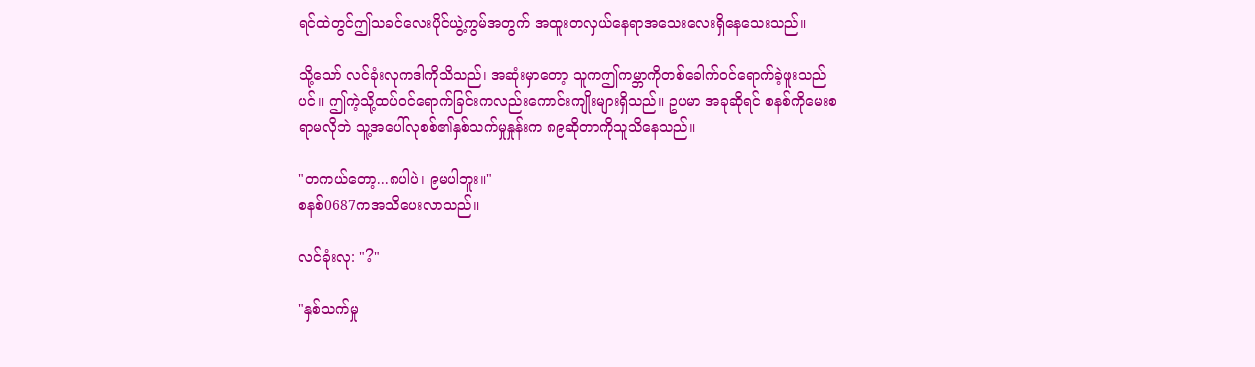ရင်ထဲတွင်ဤသခင်လေးပိုင်ယွဲ့ကွမ်အတွက် အထူးတလှယ်နေရာအသေးလေးရှိနေသေးသည်။

သို့သော် လင်ခုံးလုကဒါကိုသိသည်၊ အဆုံးမှာတော့ သူကဤကမ္ဘာကိုတစ်ခေါက်ဝင်ရောက်ခဲ့ဖူးသည်ပင်။ ဤကဲ့သို့ထပ်ဝင်ရောက်ခြင်းကလည်းကောင်းကျိုးများရှိသည်။ ဥပမာ အခုဆိုရင် စနစ်ကိုမေးစရာမလိုဘဲ သူ့အပေါ်လုစစ်၏နှစ်သက်မှုနှုန်းက ၈၉ဆိုတာကိုသူသိနေသည်။

"တကယ်တော့...၈ပါပဲ၊ ၉မပါဘူး။"
စနစ်0687ကအသိပေးလာသည်။

လင်ခုံးလု: "?"

"နှစ်သက်မှု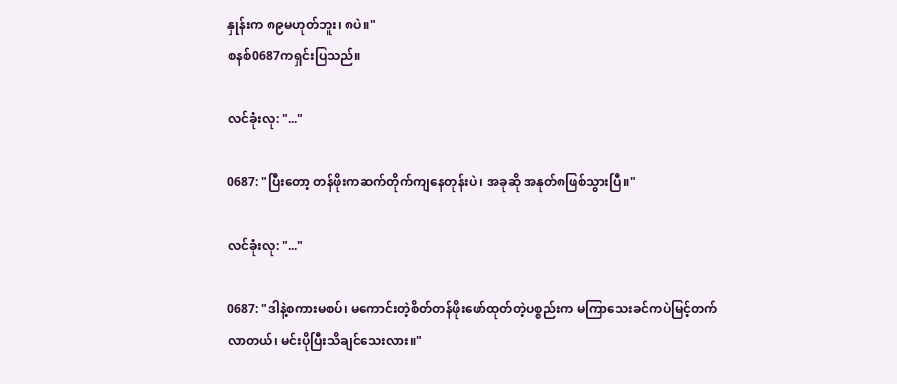နှုန်းက ၈၉မဟုတ်ဘူး၊ ၈ပဲ။"
စနစ်0687ကရှင်းပြသည်။

လင်ခုံးလု: "..."

0687: "ပြီးတော့ တန်ဖိုးကဆက်တိုက်ကျနေတုန်းပဲ၊ အခုဆို အနုတ်၈ဖြစ်သွားပြီ။"

လင်ခုံးလု: "..."

0687: "ဒါနဲ့စကားမစပ်၊ မကောင်းတဲ့စိတ်တန်ဖိုးဖော်ထုတ်တဲ့ပစ္စည်းက မကြာသေးခင်ကပဲမြင့်တက်လာတယ်၊ မင်းပိုပြီးသိချင်သေးလား။"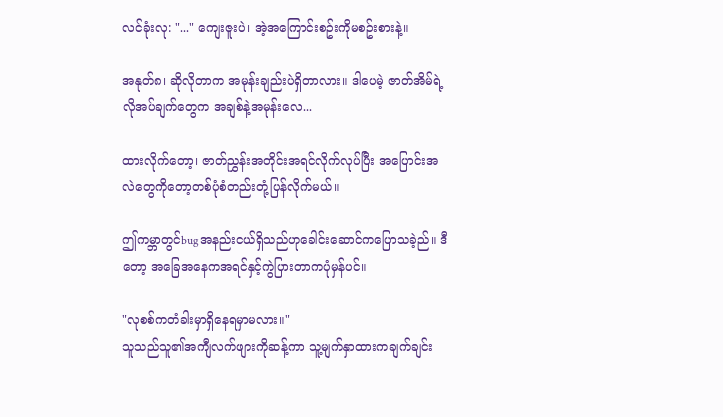လင်ခုံးလု: "..." ကျေးဇူးပဲ၊ အဲ့အကြောင်းစဥ်းကိုမစဥ်းစားနဲ့။

အနုတ်၈၊ ဆိုလိုတာက အမုန်းချည်းပဲရှိတာလား။ ဒါပေမဲ့ ဇာတ်အိမ်ရဲ့လိုအပ်ချက်တွေက အချစ်နဲ့အမုန်းလေ...

ထားလိုက်တော့၊ ဇာတ်ညွှန်းအတိုင်းအရင်လိုက်လုပ်ပြီး အပြောင်းအလဲတွေကိုတော့တစ်ပုံစံတည်းတုံ့ပြန်လိုက်မယ်။

ဤကမ္ဘာတွင်bugအနည်းငယ်ရှိသည်ဟုခေါင်းဆောင်ကပြောသခဲ့ည်။ ဒီတော့ အခြေအနေကအရင်နှင့်ကွဲပြားတာကပုံမှန်ပင်။

"လုစစ်ကတံခါးမှာရှိနေရမှာမလား။"
သူသည်သူ၏အကျီလက်ဖျားကိုဆန့်ကာ သူ့မျက်နှာထားကချက်ချင်း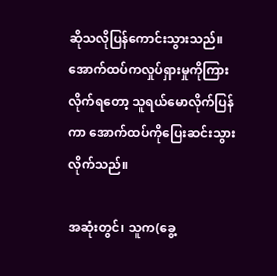ဆိုသလိုပြန်ကောင်းသွားသည်။ အောက်ထပ်ကလှုပ်ရှားမှုကိုကြားလိုက်ရတော့ သူရယ်မောလိုက်ပြန်ကာ အောက်ထပ်ကိုပြေးဆင်းသွားလိုက်သည်။

အဆုံးတွင်၊ သူက(ခွေ့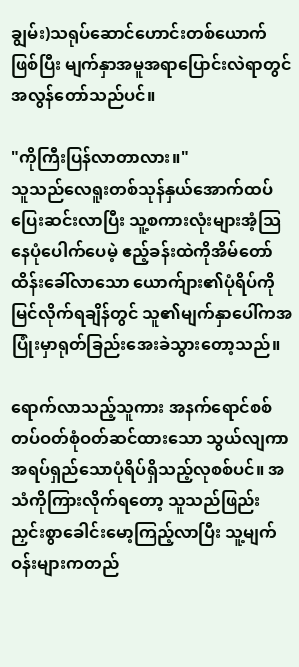ချွမ်း)သရုပ်ဆောင်ဟောင်းတစ်ယောက်ဖြစ်ပြီး မျက်နှာအမူအရာပြောင်းလဲရာတွင်အလွန်တော်သည်ပင်။

"ကိုကြီးပြန်လာတာလား။"
သူသည်လေရူးတစ်သုန်နှယ်အောက်ထပ်ပြေးဆင်းလာပြီး သူ့စကားလုံးများအံ့သြနေပုံပေါက်ပေမဲ့ ဧည့်ခန်းထဲကိုအိမ်တော်ထိန်းခေါ်လာသော ယောက်ျား၏ပုံရိပ်ကိုမြင်လိုက်ရချိန်တွင် သူ၏မျက်နှာပေါ်ကအပြုံးမှာရုတ်ခြည်းအေးခဲသွားတော့သည်။

ရောက်လာသည့်သူကား အနက်ရောင်စစ်တပ်ဝတ်စုံဝတ်ဆင်ထားသော သွယ်လျကာအရပ်ရှည်သောပုံရိပ်ရှိသည့်လုစစ်ပင်။ အသံကိုကြားလိုက်ရတော့ သူသည်ဖြည်းညှင်းစွာခေါင်းမော့ကြည့်လာပြီး သူ့မျက်ဝန်းများကတည်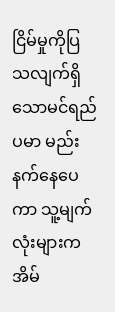ငြိမ်မှုကိုပြသလျက်ရှိသောမင်ရည်ပမာ မည်းနက်နေပေကာ သူ့မျက်လုံးများကအိမ်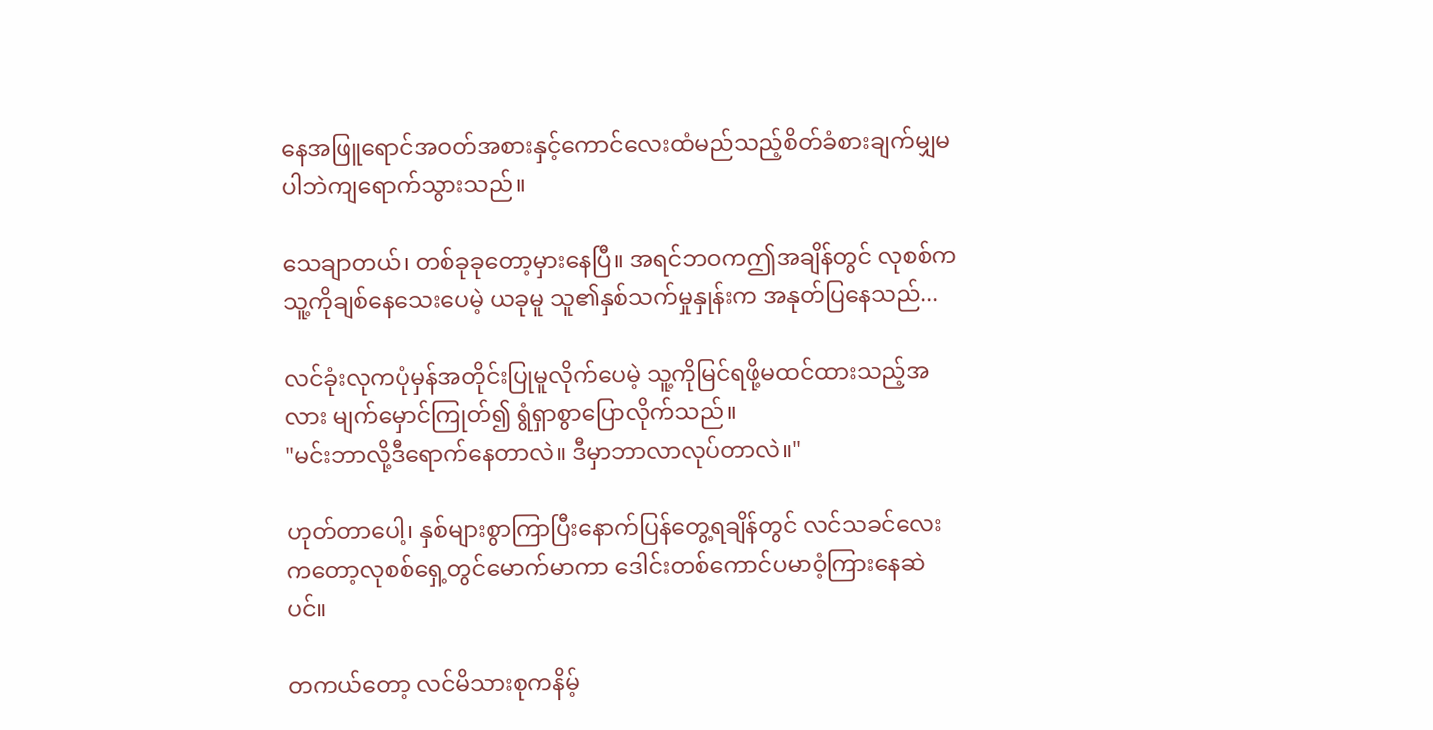နေအဖြူရောင်အဝတ်အစားနှင့်ကောင်လေးထံမည်သည့်စိတ်ခံစားချက်မျှမပါဘဲကျရောက်သွားသည်။

သေချာတယ်၊ တစ်ခုခုတော့မှားနေပြီ။ အရင်ဘဝကဤအချိန်တွင် လုစစ်ကသူ့ကိုချစ်နေသေးပေမဲ့ ယခုမူ သူ၏နှစ်သက်မှုနှုန်းက အနုတ်ပြနေသည်...

လင်ခုံးလုကပုံမှန်အတိုင်းပြုမူလိုက်ပေမဲ့ သူ့ကိုမြင်ရဖို့မထင်ထားသည့်အလား မျက်မှောင်ကြုတ်၍ ရွံရှာစွာပြောလိုက်သည်။
"မင်းဘာလို့ဒီရောက်နေတာလဲ။ ဒီမှာဘာလာလုပ်တာလဲ။"

ဟုတ်တာပေါ့၊ နှစ်များစွာကြာပြီးနောက်ပြန်တွေ့ရချိန်တွင် လင်သခင်လေးကတော့လုစစ်ရှေ့တွင်မောက်မာကာ ဒေါင်းတစ်ကောင်ပမာဝံ့ကြားနေဆဲပင်။

တကယ်တော့ လင်မိသားစုကနိမ့်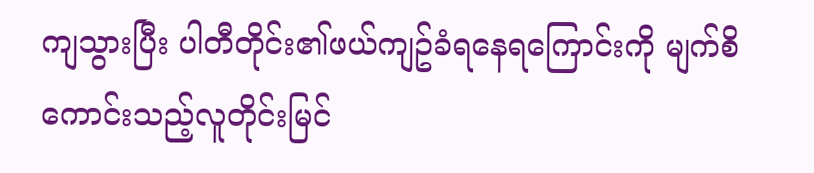ကျသွားပြီး ပါတီတိုင်း၏ဖယ်ကျဥ်ခံရနေရကြောင်းကို မျက်စိကောင်းသည့်လူတိုင်းမြင်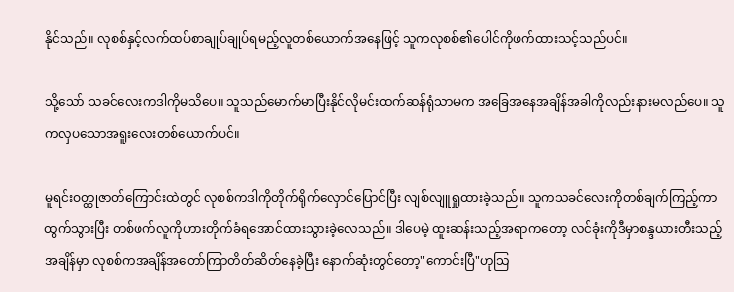နိုင်သည်။ လုစစ်နှင့်လက်ထပ်စာချုပ်ချုပ်ရမည့်လူတစ်ယောက်အနေဖြင့် သူကလုစစ်၏ပေါင်ကိုဖက်ထားသင့်သည်ပင်။

သို့သော် သခင်လေးကဒါကိုမသိပေ။ သူသည်မောက်မာပြီးနိုင်လိုမင်းထက်ဆန်ရုံသာမက အခြေအနေအချိန်အခါကိုလည်းနားမလည်ပေ။ သူကလှပသောအရူးလေးတစ်ယောက်ပင်။

မူရင်းဝတ္ထုဇာတ်ကြောင်းထဲတွင် လုစစ်ကဒါကိုတိုက်ရိုက်လှောင်ပြောင်ပြီး လျစ်လျူရှုထားခဲ့သည်။ သူကသခင်လေးကိုတစ်ချက်ကြည့်ကာထွက်သွားပြီး တစ်ဖက်လူကိုဟားတိုက်ခံရအောင်ထားသွားခဲ့လေသည်။ ဒါပေမဲ့ ထူးဆန်းသည့်အရာကတော့ လင်ခုံးကိုဒီမှာစန္ဒယားတီးသည့်အချိန်မှာ လုစစ်ကအချိန်အတော်ကြာတိတ်ဆိတ်နေခဲ့ပြီး နောက်ဆုံးတွင်တော့"ကောင်းပြီ"ဟုသြ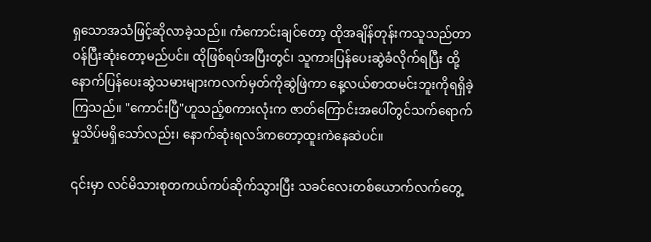ရှသောအသံဖြင့်ဆိုလာခဲ့သည်။ ကံကောင်းချင်တော့ ထိုအချိန်တုန်းကသူသည်တာဝန်ပြီးဆုံးတော့မည်ပင်။ ထိုဖြစ်ရပ်အပြီးတွင်၊ သူကားပြန်ပေးဆွဲခံလိုက်ရပြီး ထို့နောက်ပြန်ပေးဆွဲသမားများကလက်မှတ်ကိုဆွဲဖြဲကာ နေ့လယ်စာထမင်းဘူးကိုရရှိခဲ့ကြသည်။ "ကောင်းပြီ"ဟူသည့်စကားလုံးက ဇာတ်ကြောင်းအပေါ်တွင်သက်ရောက်မှုသိပ်မရှိသော်လည်း၊ နောက်ဆုံးရလဒ်ကတော့ထူးကဲနေဆဲပင်။

၎င်းမှာ လင်မိသားစုတကယ်ကပ်ဆိုက်သွားပြီး သခင်လေးတစ်ယောက်လက်တွေ့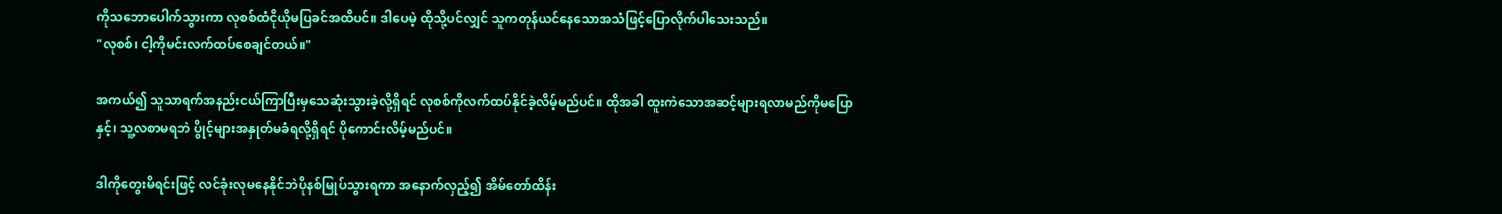ကိုသဘောပေါက်သွားကာ လုစစ်ထံငိုယိုမပြခင်အထိပင်။ ဒါပေမဲ့ ထိုသို့ပင်လျှင် သူကတုန်ယင်နေသောအသံဖြင့်ပြောလိုက်ပါသေးသည်။
"လုစစ်၊ ငါ့ကိုမင်းလက်ထပ်စေချင်တယ်။"

အကယ်၍ သူသာရက်အနည်းငယ်ကြာပြီးမှသေဆုံးသွားခဲ့လို့ရှိရင် လုစစ်ကိုလက်ထပ်နိုင်ခဲ့လိမ့်မည်ပင်။ ထိုအခါ ထူးကဲသောအဆင့်များရလာမည်ကိုမပြောနှင့်၊ သူ့လစာမရဘဲ ပွိုင့်များအနှုတ်မခံရလို့ရှိရင် ပိုကောင်းလိမ့်မည်ပင်။

ဒါကိုတွေးမိရင်းဖြင့် လင်ခုံးလုမနေနိုင်ဘဲပိုနစ်မြုပ်သွားရကာ အနောက်လှည့်၍ အိမ်တော်ထိန်း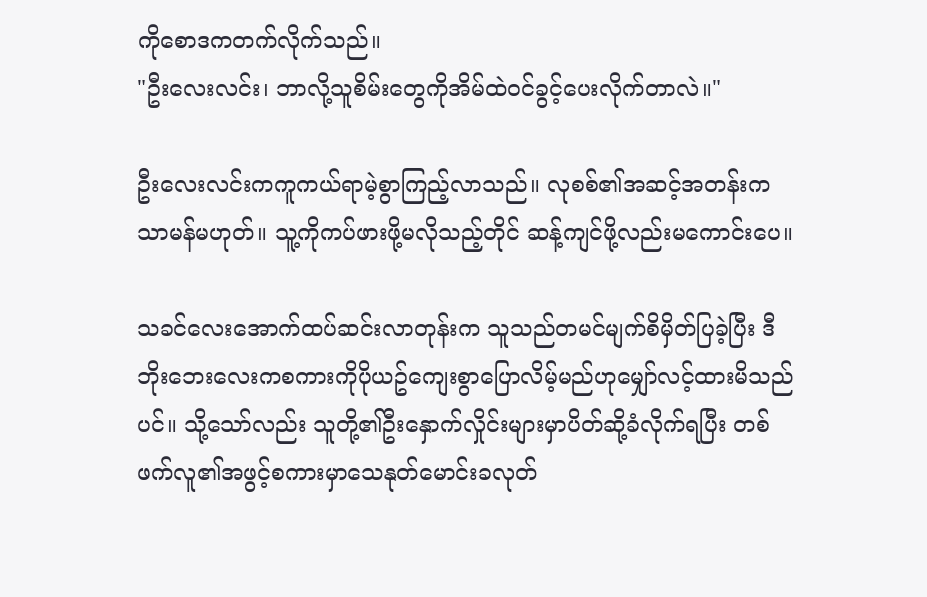ကိုစောဒကတက်လိုက်သည်။
"ဦးလေးလင်း၊ ဘာလို့သူစိမ်းတွေကိုအိမ်ထဲဝင်ခွင့်ပေးလိုက်တာလဲ။"

ဦးလေးလင်းကကူကယ်ရာမဲ့စွာကြည့်လာသည်။ လုစစ်၏အဆင့်အတန်းကသာမန်မဟုတ်။ သူ့ကိုကပ်ဖားဖို့မလိုသည့်တိုင် ဆန့်ကျင်ဖို့လည်းမကောင်းပေ။

သခင်လေးအောက်ထပ်ဆင်းလာတုန်းက သူသည်တမင်မျက်စိမှိတ်ပြခဲ့ပြီး ဒီဘိုးဘေးလေးကစကားကိုပိုယဥ်ကျေးစွာပြောလိမ့်မည်ဟုမျှော်လင့်ထားမိသည်ပင်။ သို့သော်လည်း သူတို့၏ဦးနှောက်လှိုင်းများမှာပိတ်ဆို့ခံလိုက်ရပြီး တစ်ဖက်လူ၏အဖွင့်စကားမှာသေနုတ်မောင်းခလုတ်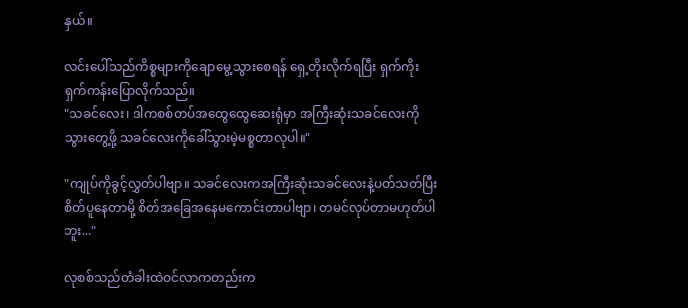နှယ်။

လင်းပေါ်သည်ကိစ္စများကိုချောမွေ့သွားစေရန် ရှေ့တိုးလိုက်ရပြီး ရှက်ကိုးရှက်ကန်းပြောလိုက်သည်။
"သခင်လေး၊ ဒါကစစ်တပ်အထွေထွေဆေးရုံမှာ အကြီးဆုံးသခင်လေးကိုသွားတွေ့ဖို့ သခင်လေးကိုခေါ်သွားမဲ့မစ္စတာလုပါ။"

"ကျုပ်ကိုခွင့်လွှတ်ပါဗျာ။ သခင်လေးကအကြီးဆုံးသခင်လေးနဲ့ပတ်သတ်ပြီးစိတ်ပူနေတာမို့ စိတ်အခြေအနေမကောင်းတာပါဗျာ၊ တမင်လုပ်တာမဟုတ်ပါဘူး..."

လုစစ်သည်တံခါးထဲဝင်လာကတည်းက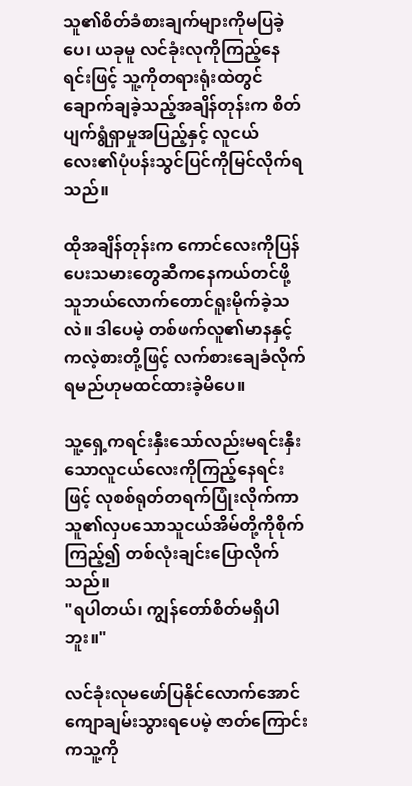သူ၏စိတ်ခံစားချက်များကိုမပြခဲ့ပေ၊ ယခုမူ လင်ခုံးလုကိုကြည့်နေရင်းဖြင့် သူ့ကိုတရားရုံးထဲတွင်ချောက်ချခဲ့သည့်အချိန်တုန်းက စိတ်ပျက်ရွံရှာမှုအပြည့်နှင့် လူငယ်လေး၏ပုံပန်းသွင်ပြင်ကိုမြင်လိုက်ရသည်။

ထိုအချိန်တုန်းက ကောင်လေးကိုပြန်ပေးသမားတွေဆီကနေကယ်တင်ဖို့ သူဘယ်လောက်တောင်ရူးမိုက်ခဲ့သလဲ။ ဒါပေမဲ့ တစ်ဖက်လူ၏မာနနှင့်ကလဲ့စားတို့ဖြင့် လက်စားချေခံလိုက်ရမည်ဟုမထင်ထားခဲ့မိပေ။

သူ့ရှေ့ကရင်းနှီးသော်လည်းမရင်းနှီးသောလူငယ်လေးကိုကြည့်နေရင်းဖြင့် လုစစ်ရုတ်တရက်ပြုံးလိုက်ကာ သူ၏လှပသောသူငယ်အိမ်တို့ကိုစိုက်ကြည့်၍ တစ်လုံးချင်းပြောလိုက်သည်။
"ရပါတယ်၊ ကျွန်တော်စိတ်မရှိပါဘူး။"

လင်ခုံးလုမဖော်ပြနိုင်လောက်အောင်ကျောချမ်းသွားရပေမဲ့ ဇာတ်ကြောင်းကသူ့ကို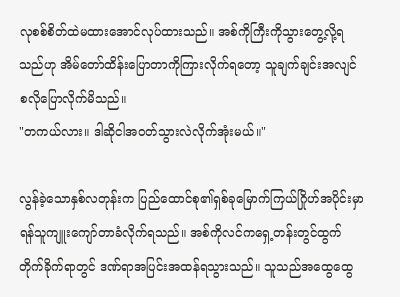လုစစ်စိတ်ထဲမထားအောင်လုပ်ထားသည်။ အစ်ကိုကြီးကိုသွားတွေ့လို့ရသည်ဟု အိမ်တော်ထိန်းပြောတာကိုကြားလိုက်ရတော့ သူချက်ချင်းအလျင်စလိုပြောလိုက်မိသည်။
"တကယ်လား။ ဒါဆိုငါအဝတ်သွားလဲလိုက်အုံးမယ်။"

လွန်ခဲ့သောနှစ်လတုန်းက ပြည်ထောင်စု၏ရှစ်ခုမြောက်ကြယ်ဂြိုဟ်အပိုင်းမှာ ရန်သူကျူးကျော်တာခံလိုက်ရသည်။ အစ်ကိုလင်ကရှေ့တန်းတွင်ထွက်တိုက်ခိုက်ရာတွင် ဒဏ်ရာအပြင်းအထန်ရသွားသည်။ သူသည်အထွေထွေ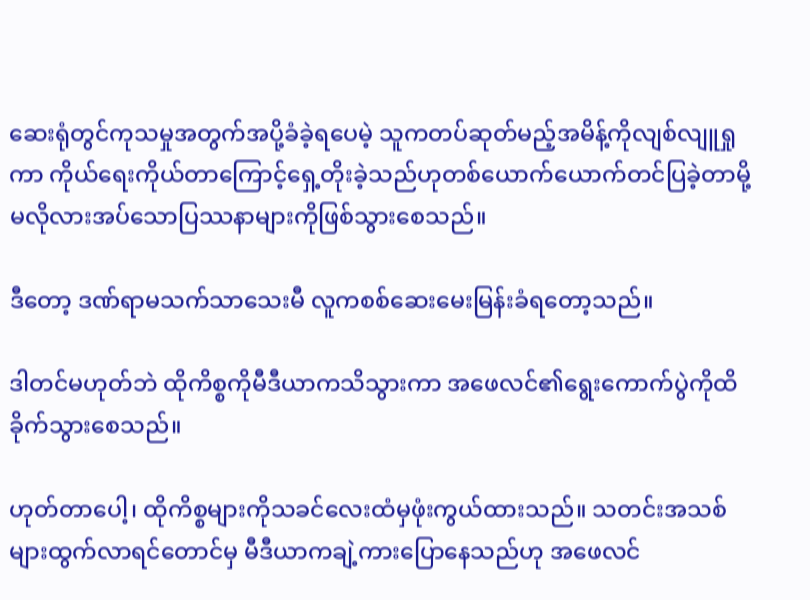ဆေးရုံတွင်ကုသမှုအတွက်အပို့ခံခဲ့ရပေမဲ့ သူကတပ်ဆုတ်မည့်အမိန့်ကိုလျစ်လျူရှုကာ ကိုယ်ရေးကိုယ်တာကြောင့်ရှေ့တိုးခဲ့သည်ဟုတစ်ယောက်ယောက်တင်ပြခဲ့တာမို့ မလိုလားအပ်သောပြဿနာများကိုဖြစ်သွားစေသည်။

ဒီတော့ ဒဏ်ရာမသက်သာသေးမီ လူကစစ်ဆေးမေးမြန်းခံရတော့သည်။

ဒါတင်မဟုတ်ဘဲ ထိုကိစ္စကိုမီဒီယာကသိသွားကာ အဖေလင်၏ရွေးကောက်ပွဲကိုထိခိုက်သွားစေသည်။

ဟုတ်တာပေါ့၊ ထိုကိစ္စများကိုသခင်လေးထံမှဖုံးကွယ်ထားသည်။ သတင်းအသစ်များထွက်လာရင်တောင်မှ မီဒီယာကချဲ့ကားပြောနေသည်ဟု အဖေလင်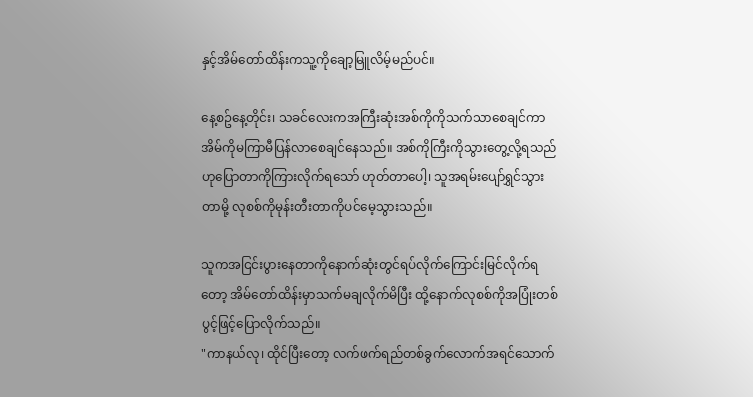နှင့်အိမ်တော်ထိန်းကသူ့ကိုချော့မြူလိမ့်မည်ပင်။

နေ့စဥ်နေ့တိုင်း၊ သခင်လေးကအကြီးဆုံးအစ်ကိုကိုသက်သာစေချင်ကာ အိမ်ကိုမကြာမီပြန်လာစေချင်နေသည်။ အစ်ကိုကြီးကိုသွားတွေ့လို့ရသည်ဟုပြောတာကိုကြားလိုက်ရသော် ဟုတ်တာပေါ့၊ သူအရမ်းပျော်ရွှင်သွားတာမို့ လုစစ်ကိုမုန်းတီးတာကိုပင်မေ့သွားသည်။

သူကအငြင်းပွားနေတာကိုနောက်ဆုံးတွင်ရပ်လိုက်ကြောင်းမြင်လိုက်ရတော့ အိမ်တော်ထိန်းမှာသက်မချလိုက်မိပြီး ထို့နောက်လုစစ်ကိုအပြုံးတစ်ပွင့်ဖြင့်ပြောလိုက်သည်။
"ကာနယ်လု၊ ထိုင်ပြီးတော့ လက်ဖက်ရည်တစ်ခွက်လောက်အရင်သောက်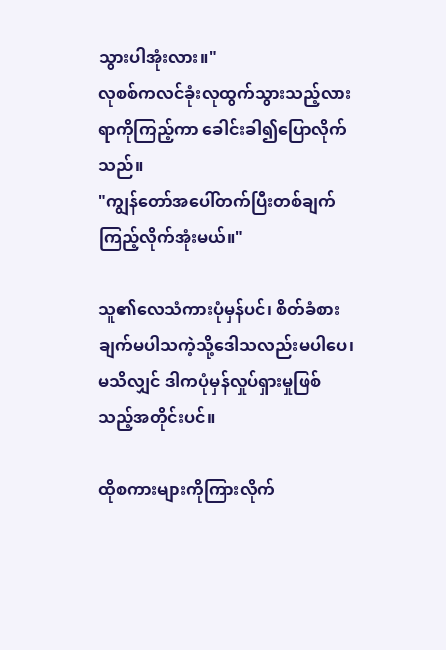သွားပါအုံးလား။"
လုစစ်ကလင်ခုံးလုထွက်သွားသည့်လားရာကိုကြည့်ကာ ခေါင်းခါ၍ပြောလိုက်သည်။
"ကျွန်တော်အပေါ်တက်ပြီးတစ်ချက်ကြည့်လိုက်အုံးမယ်။"

သူ၏လေသံကားပုံမှန်ပင်၊ စိတ်ခံစားချက်မပါသကဲ့သို့ဒေါသလည်းမပါပေ၊ မသိလျှင် ဒါကပုံမှန်လှုပ်ရှားမှုဖြစ်သည့်အတိုင်းပင်။

ထိုစကားများကိုကြားလိုက်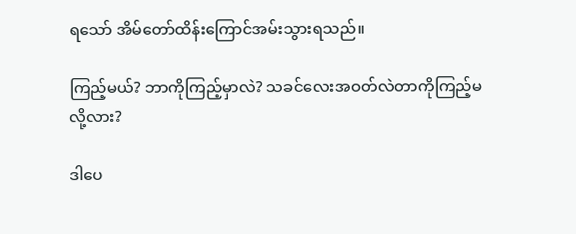ရသော် အိမ်တော်ထိန်းကြောင်အမ်းသွားရသည်။

ကြည့်မယ်? ဘာကိုကြည့်မှာလဲ? သခင်လေးအဝတ်လဲတာကိုကြည့်မလို့လား?

ဒါပေ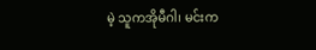မဲ့ သူကအိုမီဂါ၊ မင်းက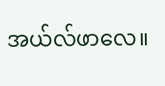အယ်လ်ဖာလေ။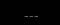___